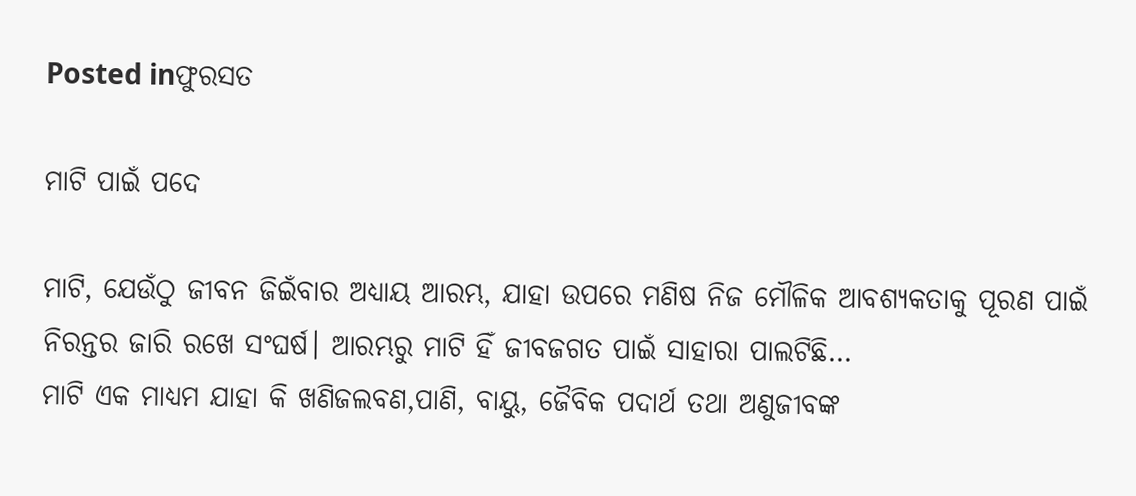Posted inଫୁରସତ

ମାଟି ପାଇଁ ପଦେ

ମାଟି, ଯେଉଁଠୁ ଜୀବନ ଜିଇଁବାର ଅଧ୍ୟାୟ ଆରମ୍ଭ, ଯାହା ଉପରେ ମଣିଷ ନିଜ ମୌଳିକ ଆବଶ୍ୟକତାକୁ ପୂରଣ ପାଇଁ ନିରନ୍ତର ଜାରି ରଖେ ସଂଘର୍ଷ। ଆରମ୍ଭରୁ ମାଟି ହିଁ ଜୀବଜଗତ ପାଇଁ ସାହାରା ପାଲଟିଛି…
ମାଟି ଏକ ମାଧ୍ୟମ ଯାହା କି ଖଣିଜଲବଣ,ପାଣି, ବାୟୁ, ଜୈବିକ ପଦାର୍ଥ ତଥା ଅଣୁଜୀବଙ୍କ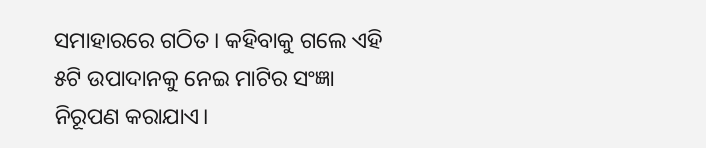ସମାହାରରେ ଗଠିତ। କହିବାକୁ ଗଲେ ଏହି ୫ଟି ଉପାଦାନକୁ ନେଇ ମାଟିର ସଂଜ୍ଞା ନିରୂପଣ କରାଯାଏ।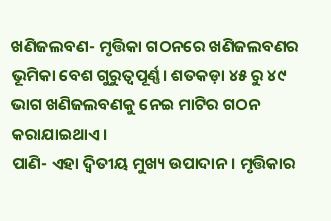ଖଣିଜଲବଣ- ମୃତ୍ତିକା ଗଠନରେ ଖଣିଜଲବଣର ଭୂମିକା ବେଶ ଗୁରୁତ୍ୱପୂର୍ଣ୍ଣ। ଶତକଡ଼ା ୪୫ ରୁ ୪୯ ଭାଗ ଖଣିଜଲବଣକୁ ନେଇ ମାଟିର ଗଠନ କରାଯାଇଥାଏ।
ପାଣି- ଏହା ଦ୍ୱିତୀୟ ମୁଖ୍ୟ ଉପାଦାନ। ମୃତ୍ତିକାର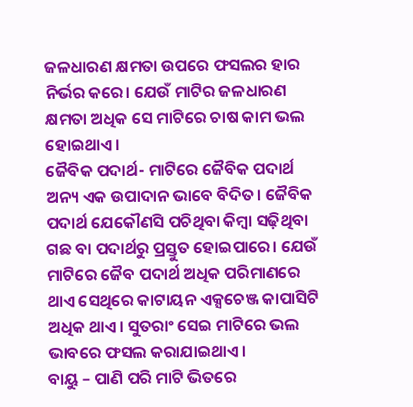ଜଳଧାରଣ କ୍ଷମତା ଉପରେ ଫସଲର ହାର ନିର୍ଭର କରେ। ଯେଉଁ ମାଟିର ଜଳଧାରଣ କ୍ଷମତା ଅଧିକ ସେ ମାଟିରେ ଚାଷ କାମ ଭଲ ହୋଇଥାଏ।
ଜୈବିକ ପଦାର୍ଥ- ମାଟିରେ ଜୈବିକ ପଦାର୍ଥ ଅନ୍ୟ ଏକ ଉପାଦାନ ଭାବେ ବିଦିତ। ଜୈବିକ ପଦାର୍ଥ ଯେକୌଣସି ପଚିଥିବା କିମ୍ବା ସଢ଼ିଥିବା ଗଛ ବା ପଦାର୍ଥରୁ ପ୍ରସ୍ତୁତ ହୋଇପାରେ। ଯେଉଁ ମାଟିରେ ଜୈବ ପଦାର୍ଥ ଅଧିକ ପରିମାଣରେ ଥାଏ ସେଥିରେ କାଟାୟନ ଏକ୍ସଚେଞ୍ଜ କାପାସିଟି ଅଧିକ ଥାଏ। ସୁତରାଂ ସେଇ ମାଟିରେ ଭଲ ଭାବରେ ଫସଲ କରାଯାଇଥାଏ।
ବାୟୁ – ପାଣି ପରି ମାଟି ଭିତରେ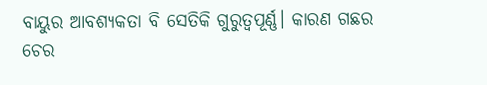ବାୟୁର ଆବଶ୍ୟକତା ବି ସେତିକି ଗୁରୁତ୍ୱପୂର୍ଣ୍ଣ। କାରଣ ଗଛର ଚେର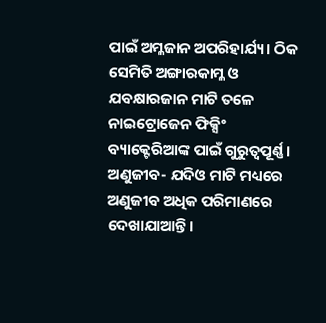ପାଇଁ ଅମ୍ଳଜାନ ଅପରିହାର୍ଯ୍ୟ। ଠିକ ସେମିତି ଅଙ୍ଗାରକାମ୍ଳ ଓ ଯବକ୍ଷାରଜାନ ମାଟି ତଳେ ନାଇଟ୍ରୋଜେନ ଫିକ୍ସିଂ ବ୍ୟାକ୍ଟେରିଆଙ୍କ ପାଇଁ ଗୁରୁତ୍ୱପୂର୍ଣ୍ଣ। ଅଣୁଜୀବ- ଯଦିଓ ମାଟି ମଧ୍ୟରେ ଅଣୁଜୀବ ଅଧିକ ପରିମାଣରେ ଦେଖାଯାଆନ୍ତି।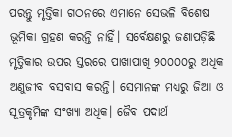ପରନ୍ତୁ ମୃତ୍ତିକା ଗଠନରେ ଏମାନେ ସେଭଳି ବିଶେଷ ଭୂମିକା ଗ୍ରହଣ କରନ୍ତି ନାହିଁ। ସର୍ବେକ୍ଷଣରୁ ଜଣାପଡ଼ିଛି ମୃତ୍ତିକାର ଉପର ସ୍ତରରେ ପାଖାପାଖି ୨୦୦୦୦ରୁ ଅଧିକ ଅଣୁଜୀବ ବସବାସ କରନ୍ତି। ସେମାନଙ୍କ ମଧ୍ୟରୁ ଜିଆ ଓ ସୂତ୍ରକୃମିଙ୍କ ସଂଖ୍ୟା ଅଧିକ। ଜୈବ ପଦାର୍ଥ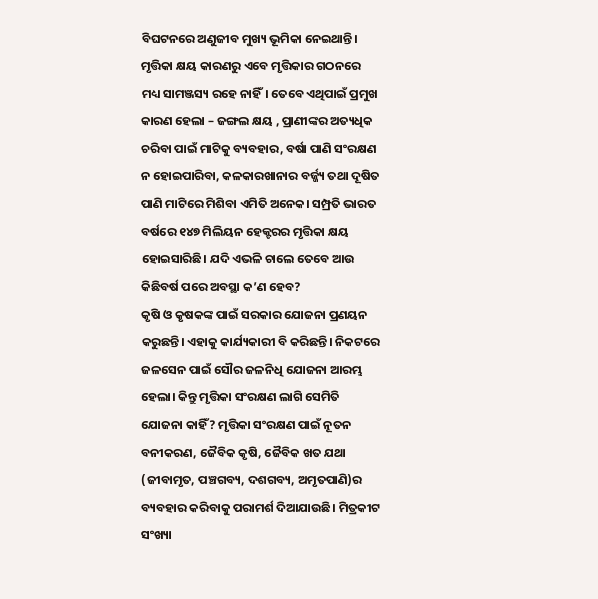ବିଘଟନରେ ଅଣୁଜୀବ ମୁଖ୍ୟ ଭୂମିକା ନେଇଥାନ୍ତି।
ମୃତ୍ତିକା କ୍ଷୟ କାରଣରୁ ଏବେ ମୃତ୍ତିକାର ଗଠନରେ ମଧ୍ୟ ସାମଞ୍ଜସ୍ୟ ରହେ ନାହିଁ। ତେବେ ଏଥିପାଇଁ ପ୍ରମୁଖ କାରଣ ହେଲା – ଜଙ୍ଗଲ କ୍ଷୟ , ପ୍ରାଣୀଙ୍କର ଅତ୍ୟଧିକ ଚରିବା ପାଇଁ ମାଟିକୁ ବ୍ୟବହାର, ବର୍ଷା ପାଣି ସଂରକ୍ଷଣ ନ ହୋଇପାରିବା, କଳକାରଖାନାର ବର୍ଜ୍ଜ୍ୟ ତଥା ଦୂଷିତ ପାଣି ମାଟିରେ ମିଶିବା ଏମିତି ଅନେକ। ସମ୍ପ୍ରତି ଭାରତ ବର୍ଷରେ ୧୪୭ ମିଲିୟନ ହେକ୍ଟରର ମୃତ୍ତିକା କ୍ଷୟ ହୋଇସାରିଛି। ଯଦି ଏଭଳି ଚାଲେ ତେବେ ଆଉ କିଛିବର୍ଷ ପରେ ଅବସ୍ଥା କ’ଣ ହେବ?
କୃଷି ଓ କୃଷକଙ୍କ ପାଇଁ ସରକାର ଯୋଜନା ପ୍ରଣୟନ କରୁଛନ୍ତି। ଏହାକୁ କାର୍ଯ୍ୟକାରୀ ବି କରିଛନ୍ତି। ନିକଟରେ ଜଳସେନ ପାଇଁ ସୌର ଜଳନିଧି ଯୋଜନା ଆରମ୍ଭ ହେଲା। କିନ୍ତୁ ମୃତ୍ତିକା ସଂରକ୍ଷଣ ଲାଗି ସେମିତି ଯୋଜନା କାହିଁ? ମୃତ୍ତିକା ସଂରକ୍ଷଣ ପାଇଁ ନୂତନ ବନୀକରଣ, ଜୈବିକ କୃଷି, ଜୈବିକ ଖତ ଯଥା (ଜୀବାମୃତ, ପଞ୍ଚଗବ୍ୟ, ଦଶଗବ୍ୟ, ଅମୃତପାଣି)ର ବ୍ୟବହାର କରିବାକୁ ପରାମର୍ଶ ଦିଆଯାଉଛି। ମିତ୍ରକୀଟ ସଂଖ୍ୟା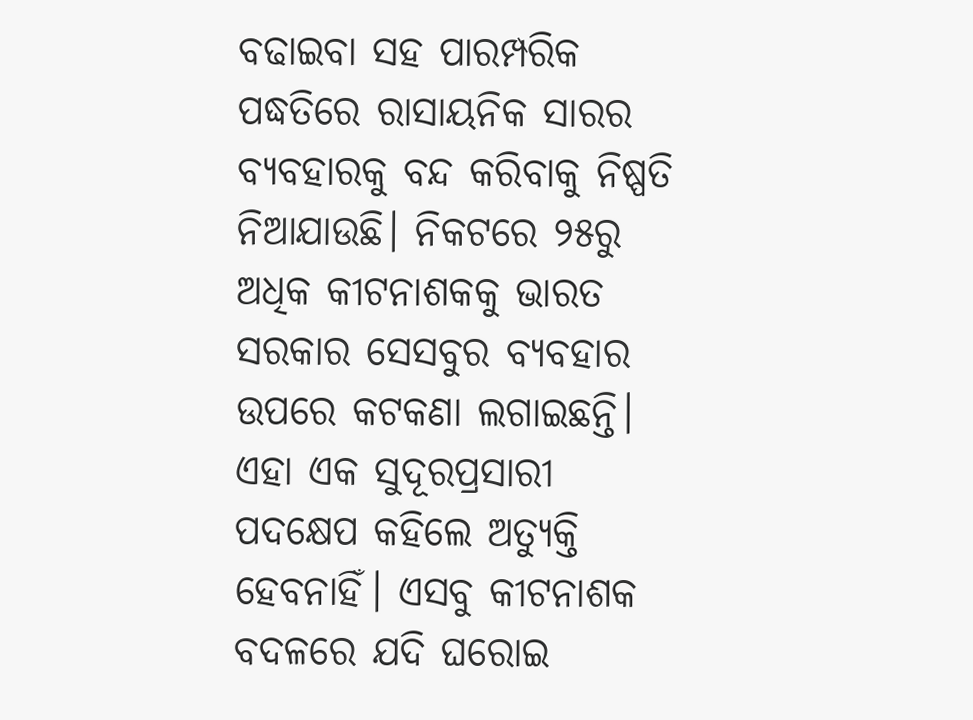ବଢାଇବା ସହ ପାରମ୍ପରିକ ପଦ୍ଧତିରେ ରାସାୟନିକ ସାରର ବ୍ୟବହାରକୁ ବନ୍ଦ କରିବାକୁ ନିଷ୍ପତି ନିଆଯାଉଛି। ନିକଟରେ ୨୫ରୁ ଅଧିକ କୀଟନାଶକକୁ ଭାରତ ସରକାର ସେସବୁର ବ୍ୟବହାର ଉପରେ କଟକଣା ଲଗାଇଛନ୍ତି। ଏହା ଏକ ସୁଦୂରପ୍ରସାରୀ ପଦକ୍ଷେପ କହିଲେ ଅତ୍ୟୁକ୍ତି ହେବନାହିଁ। ଏସବୁ କୀଟନାଶକ ବଦଳରେ ଯଦି ଘରୋଇ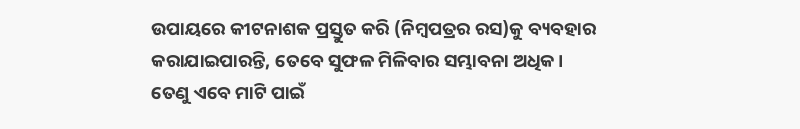ଉପାୟରେ କୀଟନାଶକ ପ୍ରସ୍ତୁତ କରି (ନିମ୍ବପତ୍ରର ରସ)କୁ ବ୍ୟବହାର କରାଯାଇପାରନ୍ତି, ତେବେ ସୁଫଳ ମିଳିବାର ସମ୍ଭାବନା ଅଧିକ।
ତେଣୁ ଏବେ ମାଟି ପାଇଁ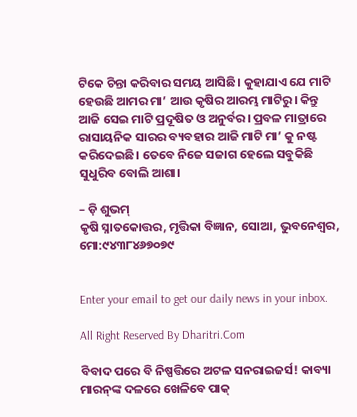ଟିକେ ଚିନ୍ତା କରିବାର ସମୟ ଆସିଛି। କୁହାଯାଏ ଯେ ମାଟି ହେଉଛି ଆମର ମା’ ଆଉ କୃଷିର ଆରମ୍ଭ ମାଟିରୁ। କିନ୍ତୁ ଆଜି ସେଇ ମାଟି ପ୍ରଦୂଷିତ ଓ ଅନୁର୍ବର। ପ୍ରବଳ ମାତ୍ରାରେ ରାସାୟନିକ ସାରର ବ୍ୟବହାର ଆଜି ମାଟି ମା’ କୁ ନଷ୍ଟ କରିଦେଇଛି। ତେବେ ନିଜେ ସଜାଗ ହେଲେ ସବୁକିଛି ସୁଧୁରିବ ବୋଲି ଆଶା।

– ଡ଼ି ଶୁଭମ୍‌
କୃଷି ସ୍ନାତକୋତ୍ତର, ମୃତ୍ତିକା ବିଜ୍ଞାନ, ସୋଆ, ଭୁବନେଶ୍ୱର, ମୋ:୯୪୩୮୪୬୭୦୭୯


Enter your email to get our daily news in your inbox.

All Right Reserved By Dharitri.Com

ବିବାଦ ପରେ ବି ନିଷ୍ପତ୍ତିରେ ଅଟଳ ସନରାଇଜର୍ସ! କାବ୍ୟା ମାରନ୍‌ଙ୍କ ଦଳରେ ଖେଳିବେ ପାକ୍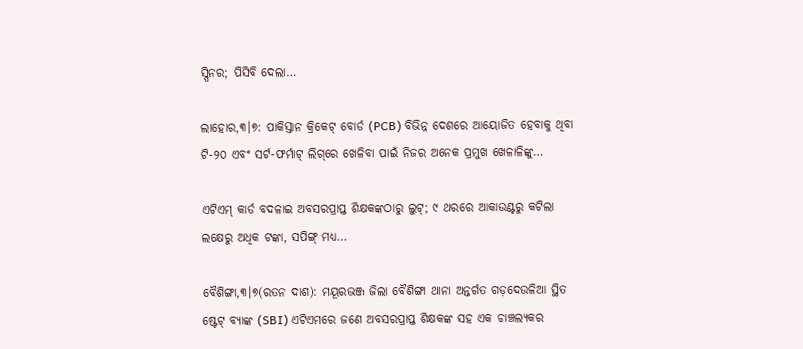ସ୍ପିନର; ପିସିବି ଦେଲା…

ଲାହୋର,୩।୭: ପାକିସ୍ତାନ କ୍ରିକେଟ୍ ବୋର୍ଡ (PCB) ବିଭିନ୍ନ ଦେଶରେ ଆୟୋଜିତ ହେବାକୁ ଥିବା ଟି-୨୦ ଏବଂ ସର୍ଟ-ଫର୍ମାଟ୍ ଲିଗ୍‌ରେ ଖେଳିବା ପାଇଁ ନିଜର ଅନେକ ପ୍ରମୁଖ ଖେଳାଳିଙ୍କୁ…

ଏଟିଏମ୍ କାର୍ଡ ବଦଳାଇ ଅବସରପ୍ରାପ୍ତ ଶିକ୍ଷକଙ୍କଠାରୁ ଲୁଟ୍; ୯ ଥରରେ ଆକାଉଣ୍ଟରୁ କଟିଲା ଲକ୍ଷେରୁ ଅଧିକ ଟଙ୍କା, ସପିଙ୍ଗ୍ ମଧ୍ୟ…

ବୈଶିଙ୍ଗା,୩।୭(ରତନ ଦାଶ): ମୟୂରଭଞ୍ଜ ଜିଲା ବୈଶିଙ୍ଗା ଥାନା ଅନ୍ତର୍ଗତ ଗଡ଼ଦେଉଳିଆ ସ୍ଥିତ ଷ୍ଟେଟ୍ ବ୍ୟାଙ୍କ (SBI) ଏଟିଏମରେ ଜଣେ ଅବସରପ୍ରାପ୍ତ ଶିକ୍ଷକଙ୍କ ସହ ଏକ ଚାଞ୍ଚଲ୍ୟକର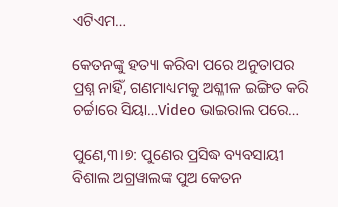ଏଟିଏମ…

କେତନଙ୍କୁ ହତ୍ୟା କରିବା ପରେ ଅନୁତାପର ପ୍ରଶ୍ନ ନାହିଁ, ଗଣମାଧ୍ୟମକୁ ଅଶ୍ଳୀଳ ଇଙ୍ଗିତ କରି ଚର୍ଚ୍ଚାରେ ସିୟା…Video ଭାଇରାଲ ପରେ…

ପୁଣେ,୩।୭: ପୁଣେର ପ୍ରସିଦ୍ଧ ବ୍ୟବସାୟୀ ବିଶାଲ ଅଗ୍ରୱାଲଙ୍କ ପୁଅ କେତନ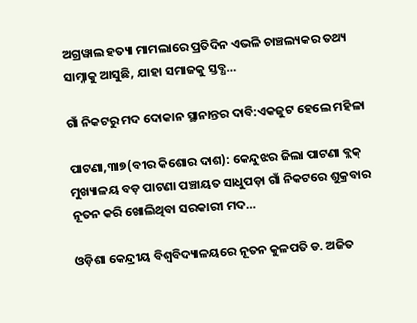ଅଗ୍ରୱାଲ ହତ୍ୟା ମାମଲାରେ ପ୍ରତିଦିନ ଏଭଳି ଚାଞ୍ଚଲ୍ୟକର ତଥ୍ୟ ସାମ୍ନାକୁ ଆସୁଛି, ଯାହା ସମାଜକୁ ସ୍ତବ୍ଧ…

ଗାଁ ନିକଟରୁ ମଦ ଦୋକାନ ସ୍ଥାନାନ୍ତର ଦାବି:ଏକଜୁଟ ହେଲେ ମହିଳା

ପାଟଣା,୩ା୭(ବୀର କିଶୋର ଦାଶ): କେନ୍ଦୁଝର ଜିଲା ପାଟଣା ବ୍ଲକ୍‌ ମୁଖ୍ୟାଳୟ ବଡ଼ ପାଟଣା ପଞ୍ଚାୟତ ସାଧୁପଡ଼ା ଗାଁ ନିକଟରେ ଶୁକ୍ରବାର ନୂତନ କରି ଖୋଲିଥିବା ସରକାରୀ ମଦ…

ଓଡ଼ିଶା କେନ୍ଦ୍ରୀୟ ବିଶ୍ୱବିଦ୍ୟାଳୟରେ ନୂତନ କୁଳପତି ଡ. ଅଜିତ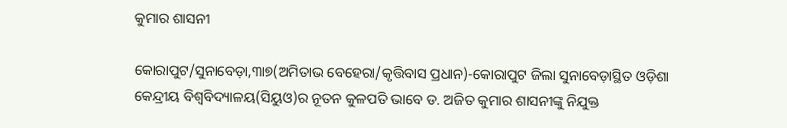କୁମାର ଶାସନୀ

କୋରାପୁଟ/ସୁନାବେଡ଼ା,୩ା୭(ଅମିତାଭ ବେହେରା/କୃତ୍ତିବାସ ପ୍ରଧାନ)-କୋରାପୁଟ ଜିଲା ସୁନାବେଡ଼ାସ୍ଥିତ ଓଡ଼ିଶା କେନ୍ଦ୍ରୀୟ ବିଶ୍ୱବିଦ୍ୟାଳୟ(ସିୟୁଓ)ର ନୂତନ କୁଳପତି ଭାବେ ଡ. ଅଜିତ କୁମାର ଶାସନୀଙ୍କୁ ନିଯୁକ୍ତ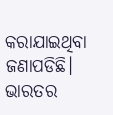କରାଯାଇଥିବା ଜଣାପଡିଛି। ଭାରତର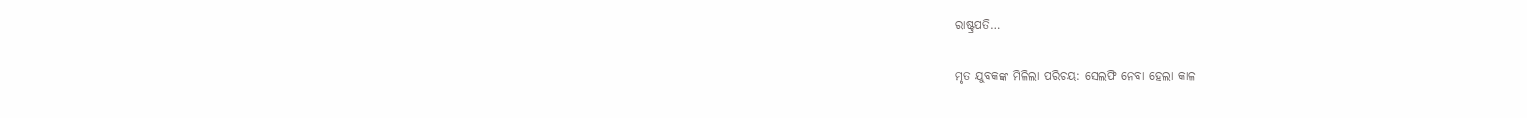ରାଷ୍ଟ୍ରପତି…

ମୃତ ଯୁବକଙ୍କ ମିଳିଲା ପରିଚୟ: ସେଲଫି ନେବା ହେଲା କାଳ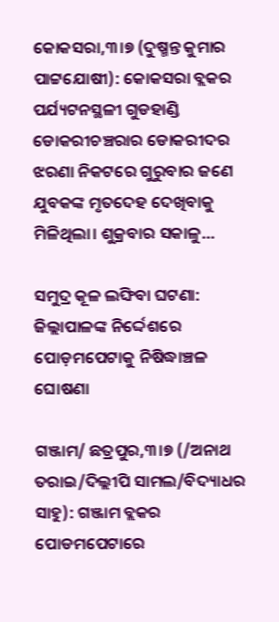କୋକସରା,୩।୭ (ଦୁଷ୍ମନ୍ତ କୁମାର ପାଟ୍ଟଯୋଷୀ): କୋକସରା ବ୍ଲକର ପର୍ଯ୍ୟଟନସ୍ଥଳୀ ଗୁଡହାଣ୍ଡି ଡୋକରୀଚଞ୍ଚରାର ଡୋକରୀଦର ଝରଣା ନିକଟରେ ଗୁରୁବାର ଜଣେ ଯୁବକଙ୍କ ମୃତଦେହ ଦେଖିବାକୁ ମିଳିଥିଲା। ଶୁକ୍ରବାର ସକାଳୁ…

ସମୁଦ୍ର କୂଳ ଲଙ୍ଘିବା ଘଟଣା: ଜିଲ୍ଲାପାଳଙ୍କ ନିର୍ଦ୍ଦେଶରେ ପୋଡ଼ମପେଟାକୁ ନିଷିଦ୍ଧାଞ୍ଚଳ ଘୋଷଣା

ଗଞ୍ଜାମ/ ଛତ୍ରପୁର,୩।୭ (/ଅନାଥ ତରାଇ/ଦିଲ୍ଲୀପି ସାମଲ/ବିଦ୍ୟାଧର ସାହୁ): ଗଞ୍ଜାମ ବ୍ଲକର ପୋଡମପେଟାରେ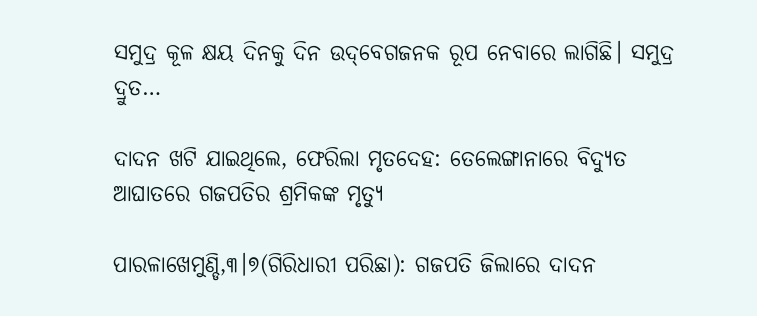ସମୁଦ୍ର କୂଳ କ୍ଷୟ ଦିନକୁ ଦିନ ଉଦ୍‌ବେଗଜନକ ରୂପ ନେବାରେ ଲାଗିଛି। ସମୁଦ୍ର ଦ୍ରୁତ…

ଦାଦନ ଖଟି ଯାଇଥିଲେ, ଫେରିଲା ମୃତଦେହ: ତେଲେଙ୍ଗାନାରେ ବିଦ୍ୟୁତ ଆଘାତରେ ଗଜପତିର ଶ୍ରମିକଙ୍କ ମୃତ୍ୟୁ

ପାରଳାଖେମୁଣ୍ଡି,୩।୭(ଗିରିଧାରୀ ପରିଛା): ଗଜପତି ଜିଲାରେ ଦାଦନ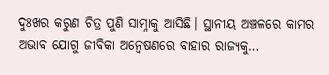ଦୁଃଖର କରୁଣ ଚିତ୍ର ପୁଣି ସାମ୍ନାକୁ ଆସିଛି। ସ୍ଥାନୀୟ ଅଞ୍ଚଳରେ କାମର ଅଭାବ ଯୋଗୁ ଜୀବିକା ଅନ୍ୱେଷଣରେ ବାହାର ରାଜ୍ୟକୁ…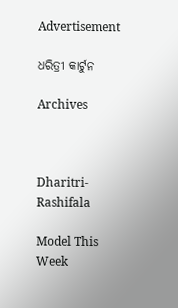Advertisement

ଧରିତ୍ରୀ କାର୍ଟୁନ

Archives



Dharitri-Rashifala

Model This Week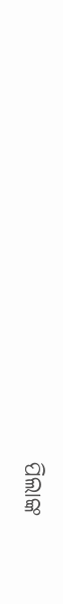ପିଲାଙ୍କ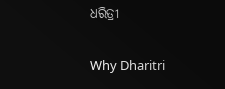ଧରିତ୍ରୀ

Why Dharitri